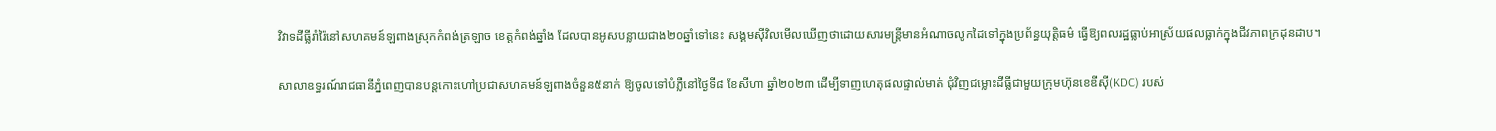វិវាទដីធ្លីរាំរ៉ៃនៅសហគមន៍ឡពាងស្រុកកំពង់ត្រឡាច ខេត្តកំពង់ឆ្នាំង ដែលបានអូសបន្លាយជាង២០ឆ្នាំទៅនេះ សង្គមស៊ីវិលមើលឃើញថាដោយសារមន្រ្តីមានអំណាចលូកដៃទៅក្នុងប្រព័ន្ធយុត្តិធម៌ ធ្វើឱ្យពលរដ្ឋធ្លាប់អាស្រ័យផលធ្លាក់ក្នុងជីវភាពក្រដុនដាប។

សាលាឧទ្ធរណ៍រាជធានីភ្នំពេញបានបន្តកោះហៅប្រជាសហគមន៍ឡពាងចំនួន៥នាក់ ឱ្យចូលទៅបំភ្លឺនៅថ្ងៃទី៨ ខែសីហា ឆ្នាំ២០២៣ ដើម្បីទាញហេតុផលផ្ទាល់មាត់ ជុំវិញជម្លោះដីធ្លីជាមួយក្រុមហ៊ុនខេឌីស៊ី(KDC) របស់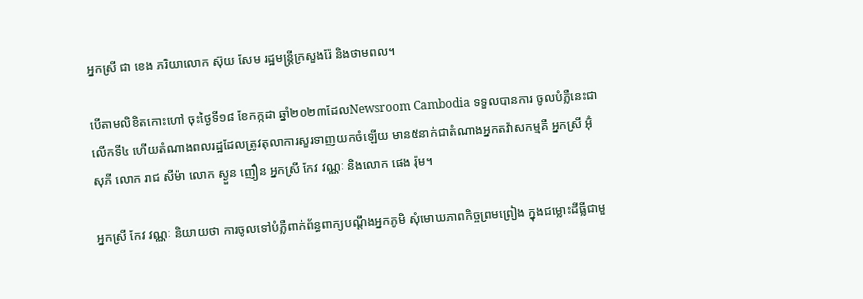អ្នកស្រី ជា ខេង ភរិយាលោក ស៊ុយ សែម រដ្ឋមន្រ្តីក្រសួងរ៉ែ និងថាមពល។

បើតាមលិខិតកោះហៅ ចុះថ្ងៃទី១៨ ខែកក្កដា ឆ្នាំ២០២៣ដែលNewsroom Cambodia ទទួលបានការ ចូលបំភ្លឺនេះជាលើកទី៤ ហើយតំណាងពលរដ្ឋដែលត្រូវតុលាការសួរទាញយកចំឡេីយ មាន៥នាក់ជាតំណាងអ្នកតវ៉ាសកម្មគឺ អ្នកស្រី អ៊ុំ សុភី លោក រាជ សីម៉ា លោក ស្ងួន ញឿន អ្នកស្រី កែវ វណ្ណៈ និងលោក ផេង រ៉ុម។

អ្នកស្រី កែវ វណ្ណៈ និយាយថា ការចូលទៅបំភ្លឺពាក់ព័ន្ធពាក្យបណ្តឹងអ្នកភូមិ សុំមោឃភាពកិច្ចព្រមព្រៀង ក្នុងជម្លោះដីធ្លីជាមួ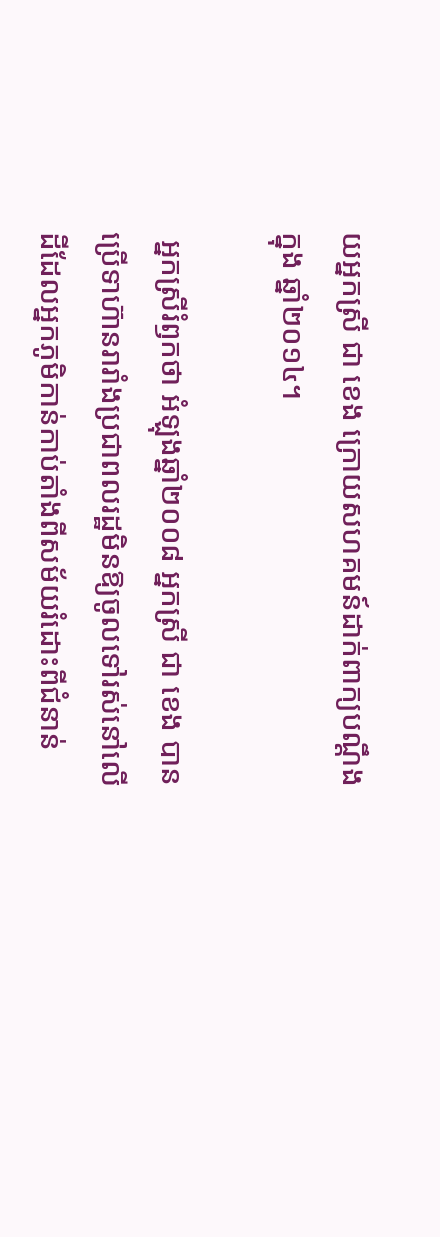យអ្នកស្រី ជា ខេង ក្រោយសហគមន៍ដាក់ពាក្យបណ្តឹងក្នុង ឆ្នាំ២០១៤។

 អ្នកស្រីរំឭកថា អំឡុងឆ្នាំ២០០៨ អ្នកស្រី ជា ខេង បានប្រើទាហ៊ានរារាំងប្រជាពលរដ្ឋមិនឱ្យចូលទៅរស់នៅលើដីដែលអ្នកភូមិកាន់កាប់តាំងពីសម័យរំដោះពីជំនាន់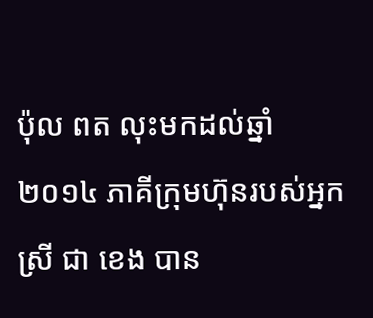ប៉ុល ពត លុះមកដល់ឆ្នាំ២០១៤ ភាគីក្រុមហ៊ុនរបស់អ្នកស្រី ជា ខេង បាន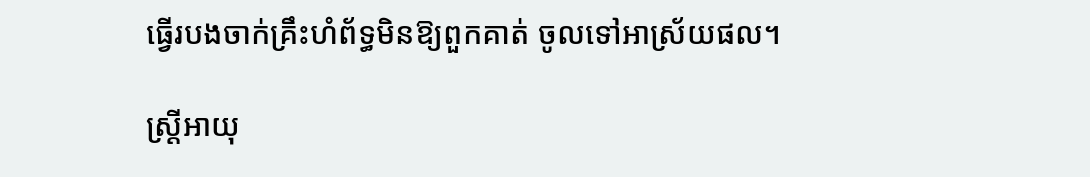ធ្វេីរបងចាក់គ្រឹះហំព័ទ្ធមិនឱ្យពួកគាត់ ចូលទៅអាស្រ័យផល។

ស្ត្រីអាយុ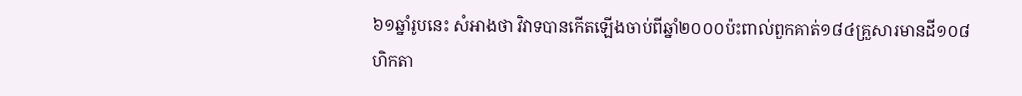៦១ឆ្នាំរូបនេះ សំអាងថា វិវាទបានកើតឡើងចាប់ពីឆ្នាំ២០០០ប៉ះពាល់ពួកគាត់១៨៤គ្រួសារមានដី១០៨ហិកតា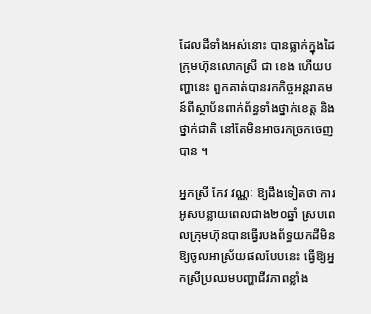ដែលដីទាំងអស់នោះ បានធ្លាក់ក្នុងដៃក្រុមហ៊ុនលោកស្រី ជា ខេង ហេីយបញ្ហានេះ ពួកគាត់បានរកកិច្ចអន្តរាគមន៍ពីស្ថាប័នពាក់ព័ន្ធទាំងថ្នាក់ខេត្ត និងថ្នាក់ជាតិ នៅតែមិនអាចរកច្រកចេញបាន ។

អ្នកស្រី កែវ វណ្ណៈ ឱ្យដឹងទៀតថា ការអូសបន្លាយពេលជាង២០ឆ្នាំ ស្របពេលក្រុមហ៊ុនបានធ្វើរបងព័ទ្ធយកដីមិនឱ្យចូលអាស្រ័យផលបែបនេះ ធ្វើឱ្យអ្នកស្រីប្រឈមបញ្ហាជីវភាពខ្លាំង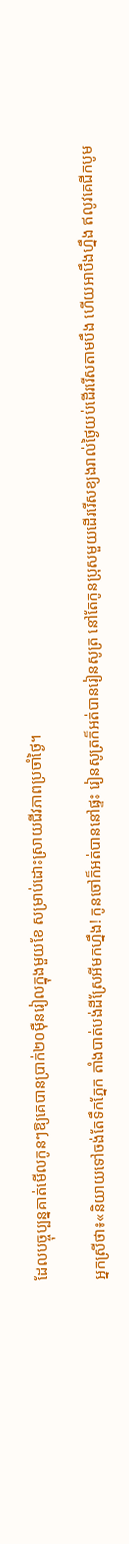ដែលបច្ចុប្បន្នគាត់មើលកូនៗឱ្យគេបានប្រាក់២០ម៉ឺនរៀលក្នុងមួយខែ សម្រាប់ដោះស្រាយជីវភាពប្រចាំថ្ងៃ។

អ្នកស្រីថា៖«និយាយទៅចង់តែទឹកភ្នែក តាំងបាត់បង់ដីស្រែអីមកហ្នឹង! កូនចៅក៏អត់បាននៅផ្ទះ រៀនសូត្រក៏អត់បានរៀនសូត្រ នៅតែកូនប្រុសមួយដើររើសខ្យងរាល់ថ្ងៃយប់ដើររើសតាមបឹង ហើយអាបឹងហ្នឹង ឥលូវគេជីកបូម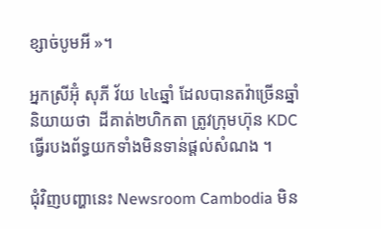ខ្សាច់បូមអី »។

អ្នកស្រីអ៊ុំ សុភី វ័យ ៤៤ឆ្នាំ ដែលបានតវ៉ាច្រើនឆ្នាំនិយាយថា  ដីគាត់២ហិកតា ត្រូវក្រុមហ៊ុន KDC ធ្វើរបងព័ទ្ធយកទាំងមិនទាន់ផ្តល់សំណង ។

ជុំវិញបញ្ហានេះ Newsroom Cambodia មិន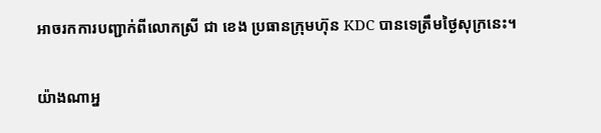អាចរកការបញ្ជាក់ពីលោកស្រី ជា ខេង ប្រធានក្រុមហ៊ុន KDC បានទេត្រឹមថ្ងៃសុក្រនេះ។

យ៉ាងណាអ្ន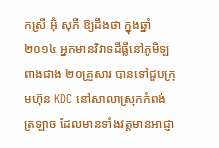កស្រី អ៊ុំ សុភី ឱ្យដឹងថា ក្នុងឆ្នាំ២០១៤ អ្នកមានវិវាទដីធ្លីនៅភូមិឡពាងជាង ២០គ្រួសារ បានទៅជួបក្រុមហ៊ុន KDC នៅសាលាស្រុកកំពង់ត្រឡាច ដែលមានទាំងវត្តមានអាជ្ញា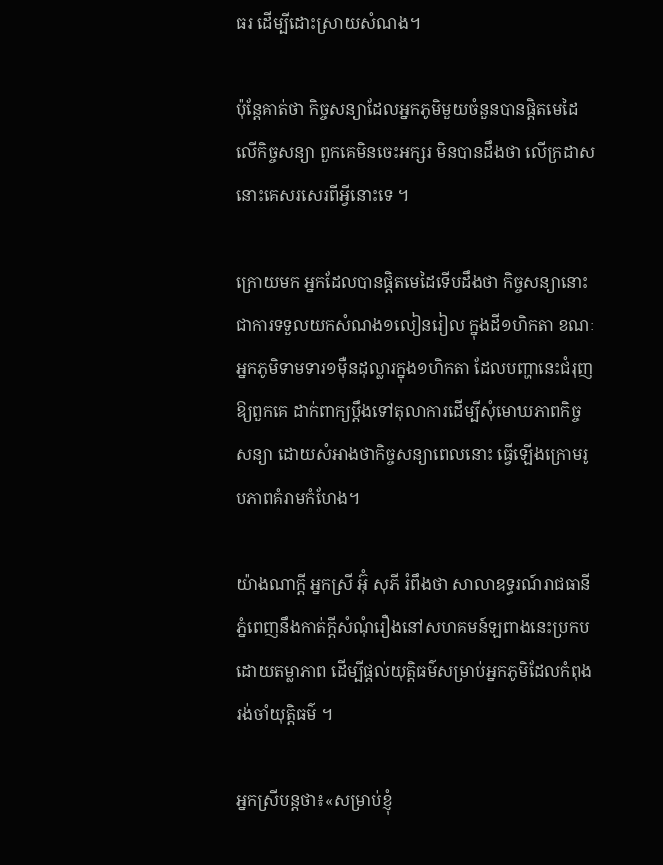ធរ ដើម្បីដោះស្រាយសំណង។

ប៉ុន្តែគាត់ថា កិច្ចសន្យាដែលអ្នកភូមិមួយចំនួនបានផ្តិតមេដៃលើកិច្ចសន្យា ពួកគេមិនចេះអក្សរ មិនបានដឹងថា លើក្រដាសនោះគេសរសេរពីអ្វីនោះទេ ។

ក្រោយមក អ្នកដែលបានផ្តិតមេដៃទើបដឹងថា កិច្ចសន្យានោះជាការទទួលយកសំណង១លៀនរៀល ក្នុងដី១ហិកតា ខណៈអ្នកភូមិទាមទារ១ម៉ឺនដុល្លារក្នុង១ហិកតា ដែលបញ្ហានេះជំរុញឱ្យពួកគេ ដាក់ពាក្យប្តឹងទៅតុលាការដើម្បីសុំមោឃភាពកិច្ចសន្យា ដោយសំអាងថាកិច្ចសន្យាពេលនោះ ធ្វើឡើងក្រោមរូបភាពគំរាមកំហែង។

យ៉ាងណាក្តី អ្នកស្រី អ៊ុំ សុភី រំពឹងថា សាលាឧទ្ធរណ៍រាជធានីភ្នំពេញនឹងកាត់ក្តីសំណុំរឿងនៅសហគមន៍ឡពាងនេះប្រកបដោយតម្លាភាព ដើម្បីផ្តល់យុត្តិធម៌សម្រាប់អ្នកភូមិដែលកំពុងរង់ចាំយុត្តិធម៌ ។

អ្នកស្រីបន្តថា៖«សម្រាប់ខ្ញុំ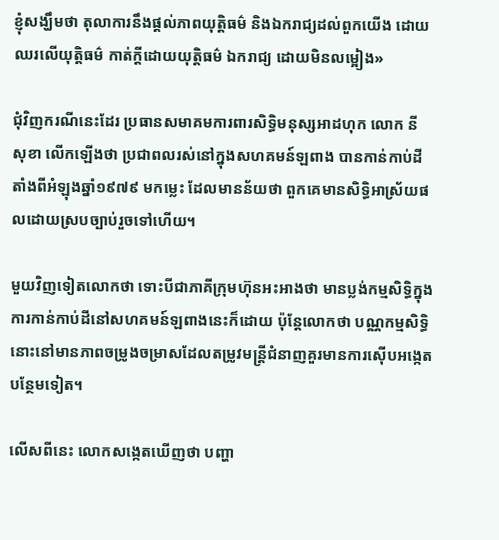ខ្ញុំសង្ឃឹមថា តុលាការនឹងផ្តល់ភាពយុត្តិធម៌ និងឯករាជ្យដល់ពួកយើង ដោយឈរលើយុត្តិធម៌ កាត់ក្តីដោយយុត្តិធម៌ ឯករាជ្យ ដោយមិនលម្អៀង»

ជុំវិញករណីនេះដែរ ប្រធានសមាគមការពារសិទ្ធិមនុស្សអាដហុក លោក នី សុខា លើកឡើងថា ប្រជាពលរស់នៅក្នុងសហគមន៍ឡពាង បានកាន់កាប់ដីតាំងពីអំឡុងឆ្នាំ១៩៧៩ មកម្លេះ ដែលមានន័យថា ពួកគេមានសិទ្ធិអាស្រ័យផលដោយស្របច្បាប់រួចទៅហើយ។

មួយវិញទៀតលោកថា ទោះបីជាភាគីក្រុមហ៊ុនអះអាងថា មានប្លង់កម្មសិទ្ធិក្នុងការកាន់កាប់ដីនៅសហគមន៍ឡពាងនេះក៏ដោយ ប៉ុន្តែលោកថា បណ្ណកម្មសិទ្ធិនោះនៅមានភាពចម្រូងចម្រាសដែលតម្រូវមន្រ្តីជំនាញគួរមានការស៊ើបអង្កេតបន្ថែមទៀត។

លើសពីនេះ លោកសង្កេតឃើញថា បញ្ហា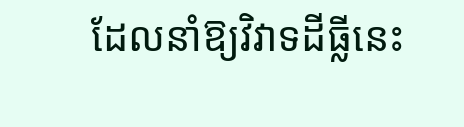ដែលនាំឱ្យវិវាទដីធ្លីនេះ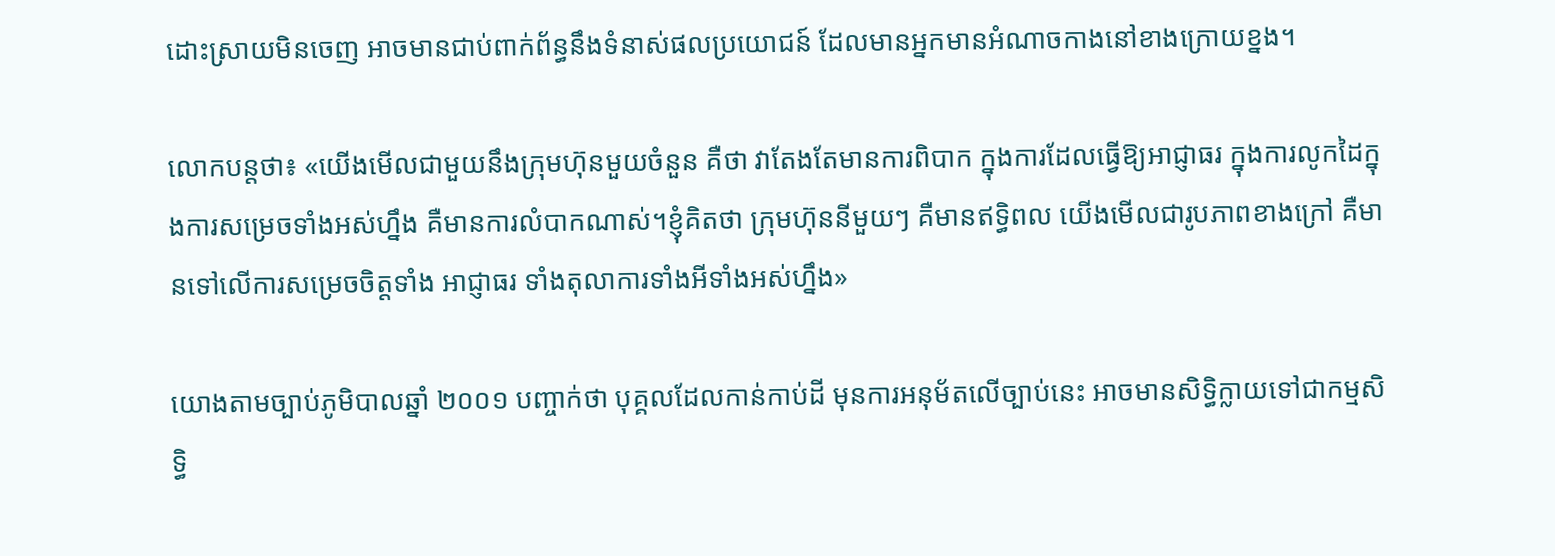ដោះស្រាយមិនចេញ អាចមានជាប់ពាក់ព័ន្ធនឹងទំនាស់ផលប្រយោជន៍ ដែលមានអ្នកមានអំណាចកាងនៅខាងក្រោយខ្នង។

លោកបន្តថា៖ «យើងមើលជាមួយនឹងក្រុមហ៊ុនមួយចំនួន គឺថា វាតែងតែមានការពិបាក ក្នុងការដែលធ្វើឱ្យអាជ្ញាធរ ក្នុងការលូកដៃក្នុងការសម្រេចទាំងអស់ហ្នឹង គឺមានការលំបាកណាស់។ខ្ញុំគិតថា ក្រុមហ៊ុននីមួយៗ គឺមានឥទ្ធិពល យើងមើលជារូបភាពខាងក្រៅ គឺមានទៅលើការសម្រេចចិត្តទាំង អាជ្ញាធរ ទាំងតុលាការទាំងអីទាំងអស់ហ្នឹង»

យោងតាមច្បាប់ភូមិបាលឆ្នាំ ២០០១ បញ្ចាក់ថា បុគ្គលដែលកាន់កាប់ដី មុនការអនុម័តលើច្បាប់នេះ អាចមានសិទ្ធិក្លាយទៅជាកម្មសិទ្ធិ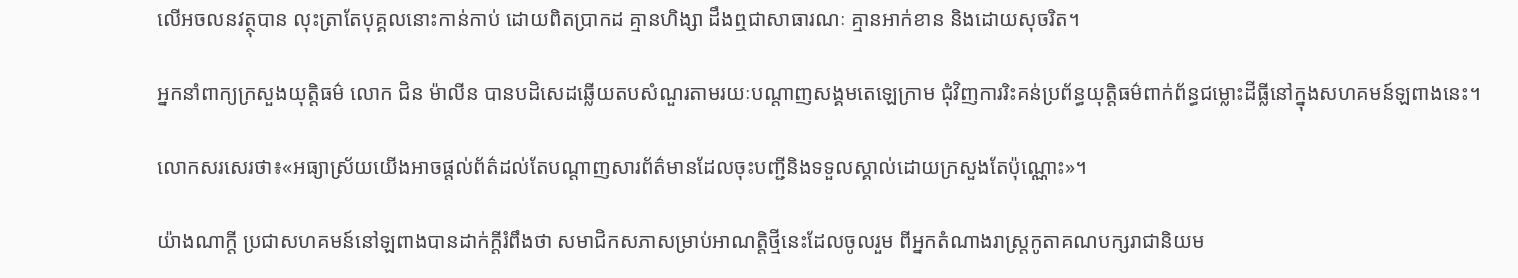លើអចលនវត្ថុបាន លុះត្រាតែបុគ្គលនោះកាន់កាប់ ដោយពិតប្រាកដ គ្មានហិង្សា ដឹងឮជាសាធារណៈ គ្មានអាក់ខាន និងដោយសុចរិត។

អ្នកនាំពាក្យក្រសួងយុត្តិធម៌ លោក ជិន ម៉ាលីន បានបដិសេដឆ្លើយតបសំណួរតាមរយៈបណ្តាញសង្គមតេឡេក្រាម ជុំវិញការរិះគន់ប្រព័ន្ធយុត្តិធម៌ពាក់ព័ន្ធជម្លោះដីធ្លីនៅក្នុងសហគមន៍ឡពាងនេះ។

លោកសរសេរថា៖«អធ្យាស្រ័យយើងអាចផ្តល់ព័ត៌ដល់តែបណ្តាញសារព័ត៌មានដែលចុះបញ្ជីនិងទទួលស្គាល់ដោយក្រសួងតែប៉ុណ្ណោះ»។

យ៉ាងណាក្តី ប្រជាសហគមន៍នៅឡពាងបានដាក់ក្តីរំពឹងថា សមាជិកសភាសម្រាប់អាណត្តិថ្មីនេះដែលចូលរួម ពីអ្នកតំណាងរាស្រ្តកូតាគណបក្សរាជានិយម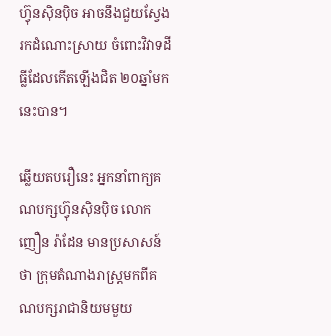ហ៊្វុនស៊ិនប៉ិច អាចនឹងជួយស្វែងរកដំណោះស្រាយ ចំពោះវិវាទដីធ្លីដែលកើតឡើងជិត ២០ឆ្នាំមកនេះបាន។

ឆ្លើយតបរឿនេះ អ្នកនាំពាក្យគណបក្សហ៊្វុនស៊ិនប៉ិច លោក ញឿន រ៉ាដែន មានប្រសាសន៍ថា ក្រុមតំណាងរាស្រ្តមកពីគណបក្សរាជានិយមមួយ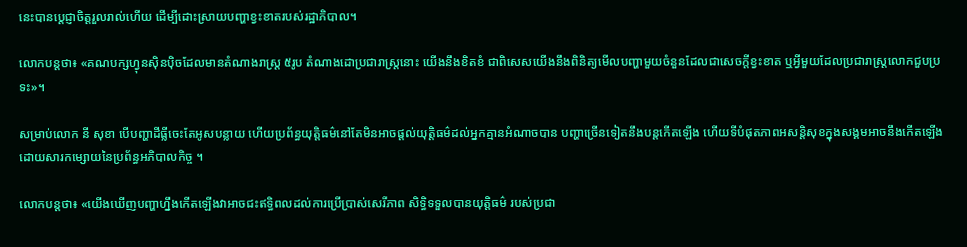នេះបានប្តេជ្ញាចិត្តរួលរាល់ហើយ ដើម្បីដោះស្រាយបញ្ហាខ្វះខាតរបស់រដ្ឋាភិបាល។

លោកបន្តថា៖ «គណបក្សហ្វុនស៊ិនប៉ិចដែលមានតំណាងរាស្រ្ត ៥រូប តំណាងដោប្រជារាស្រ្តនោះ យើងនឹងខិតខំ ជាពិសេសយើងនឹងពិនិត្យមើលបញ្ហាមួយចំនួនដែលជាសេចក្តីខ្វះខាត ឬអ្វីមួយដែលប្រជារាស្រ្តលោកជួបប្រទះ»។

សម្រាប់លោក នី សុខា បើបញ្ហាដីធ្លីចេះតែអូសបន្លាយ ហើយប្រព័ន្ធយុត្តិធម៌នៅតែមិនអាចផ្តល់យុត្តិធម៌ដល់អ្នកគ្មានអំណាចបាន បញ្ហាច្រើនទៀតនឹងបន្តកើតឡើង ហើយទីបំផុតភាពអសន្តិសុខក្នុងសង្គមអាចនឹងកើតឡើង ដោយសារកម្សោយនៃប្រព័ន្ធអភិបាលកិច្ច ។

លោកបន្តថា៖ «យើងឃើញបញ្ហាហ្នឹងកើតឡើងវាអាចជះឥទ្ធិពលដល់ការប្រើប្រាស់សេរីភាព សិទ្ធិទទួលបានយុត្តិធម៌ របស់ប្រជា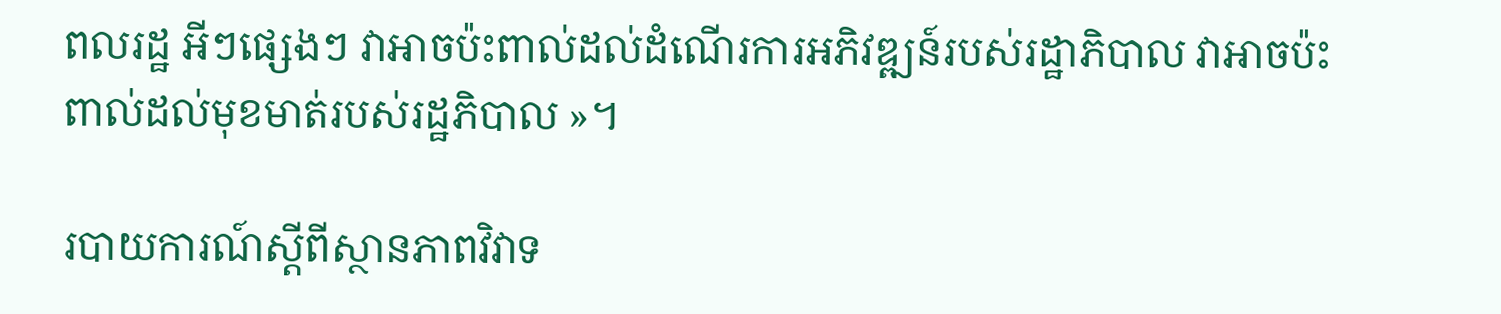ពលរដ្ឋ អីៗផ្សេងៗ វាអាចប៉ះពាល់ដល់ដំណើរការអភិវឌ្ឍន៍របស់រដ្ឋាភិបាល វាអាចប៉ះពាល់ដល់មុខមាត់របស់រដ្ឋភិបាល »។

របាយការណ៍ស្តីពីស្ថានភាពវិវាទ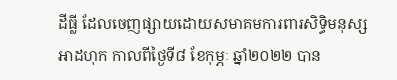ដីធ្លី ដែលចេញផ្សាយដោយសមាគមការពារសិទ្ធិមនុស្សអាដហុក កាលពីថ្ងៃទី៨ ខែកុម្ភៈ ឆ្នាំ២០២២ បាន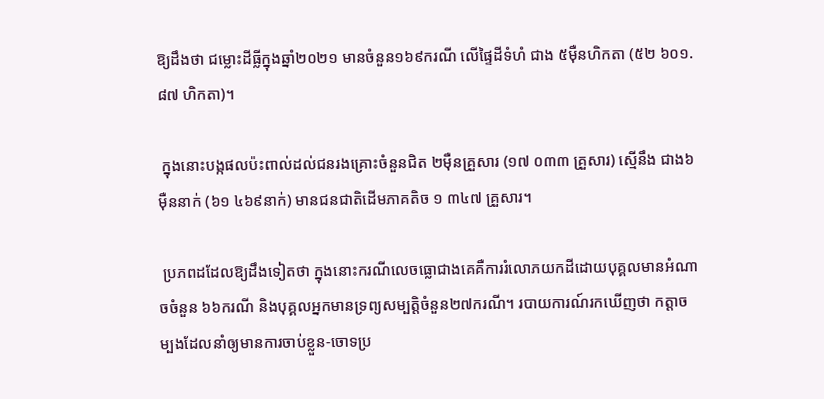ឱ្យដឹងថា ជម្លោះដីធ្លីក្នុងឆ្នាំ២០២១ មានចំនួន១៦៩ករណី លើផ្ទៃដីទំហំ ជាង ៥ម៉ឺនហិកតា (៥២ ៦០១.៨៧ ហិកតា)។

 ក្នុងនោះបង្កផលប៉ះពាល់ដល់ជនរងគ្រោះចំនួនជិត ២ម៉ឺនគ្រួសារ (១៧ ០៣៣ គ្រួសារ) ស្មើនឹង ជាង៦ ម៉ឺននាក់ (៦១ ៤៦៩នាក់) មានជនជាតិដើមភាគតិច ១ ៣៤៧ គ្រួសារ។

 ប្រភពដដែលឱ្យដឹងទៀតថា ក្នុងនោះករណីលេចធ្លោជាងគេគឺការរំលោភយកដីដោយបុគ្គលមានអំណាចចំនួន ៦៦ករណី និងបុគ្គលអ្នកមានទ្រព្យសម្បត្តិចំនួន២៧ករណី។ របាយការណ៍រកឃើញថា កត្តាចម្បងដែលនាំឲ្យមានការចាប់ខ្លួន-ចោទប្រ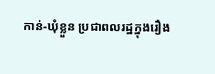កាន់-ឃុំខ្លួន ប្រជាពលរដ្ឋក្នុងរឿង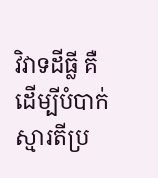វិវាទដីធ្លី គឺដើម្បីបំបាក់ស្មារតីប្រ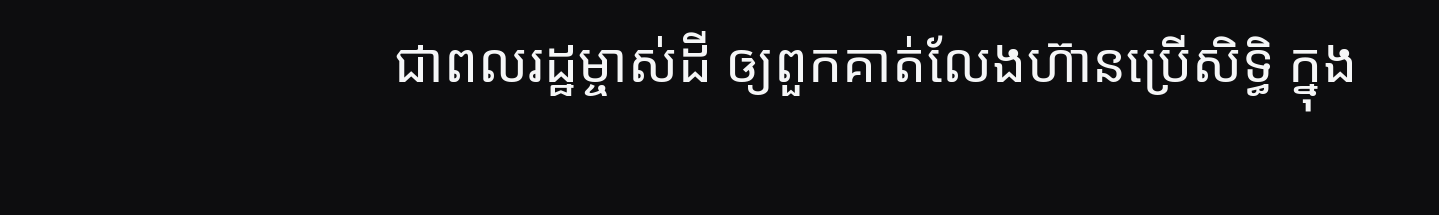ជាពលរដ្ឋម្ចាស់ដី ឲ្យពួកគាត់លែងហ៊ានប្រើសិទ្ធិ ក្នុង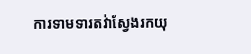ការទាមទារតវ់ាស្វែងរកយុ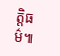ត្តិធម៌៕